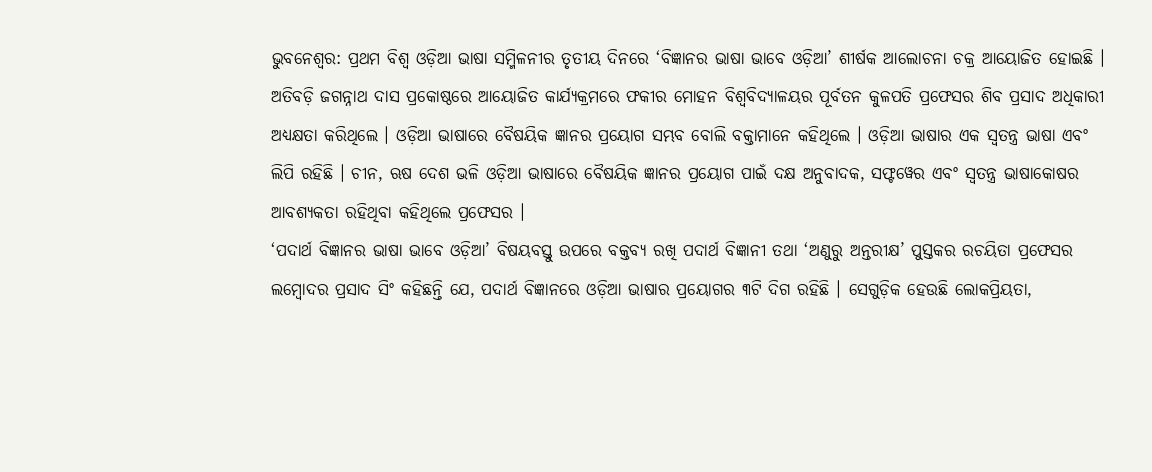ଭୁବନେଶ୍ୱର: ପ୍ରଥମ ବିଶ୍ୱ ଓଡ଼ିଆ ଭାଷା ସମ୍ମିଳନୀର ତୃତୀୟ ଦିନରେ ‘ବିଜ୍ଞାନର ଭାଷା ଭାବେ ଓଡ଼ିଆ’ ଶୀର୍ଷକ ଆଲୋଚନା ଚକ୍ର ଆୟୋଜିତ ହୋଇଛି । ଅତିବଡ଼ି ଜଗନ୍ନାଥ ଦାସ ପ୍ରକୋଷ୍ଠରେ ଆୟୋଜିତ କାର୍ଯ୍ୟକ୍ରମରେ ଫକୀର ମୋହନ ବିଶ୍ୱବିଦ୍ୟାଳୟର ପୂର୍ବତନ କୁଳପତି ପ୍ରଫେସର ଶିବ ପ୍ରସାଦ ଅଧିକାରୀ ଅଧ୍ୟକ୍ଷତା କରିଥିଲେ । ଓଡ଼ିଆ ଭାଷାରେ ବୈଷୟିକ ଜ୍ଞାନର ପ୍ରୟୋଗ ସମ୍ଭବ ବୋଲି ବକ୍ତାମାନେ କହିଥିଲେ । ଓଡ଼ିଆ ଭାଷାର ଏକ ସ୍ୱତନ୍ତ୍ର ଭାଷା ଏବଂ ଲିପି ରହିଛି । ଚୀନ, ଋଷ ଦେଶ ଭଳି ଓଡ଼ିଆ ଭାଷାରେ ବୈଷୟିକ ଜ୍ଞାନର ପ୍ରୟୋଗ ପାଇଁ ଦକ୍ଷ ଅନୁବାଦକ, ସଫ୍ଟୱେର ଏବଂ ସ୍ୱତନ୍ତ୍ର ଭାଷାକୋଷର ଆବଶ୍ୟକତା ରହିଥିବା କହିଥିଲେ ପ୍ରଫେସର ।
‘ପଦାର୍ଥ ବିଜ୍ଞାନର ଭାଷା ଭାବେ ଓଡ଼ିଆ’ ବିଷୟବସ୍ତୁ ଉପରେ ବକ୍ତବ୍ୟ ରଖି ପଦାର୍ଥ ବିଜ୍ଞାନୀ ତଥା ‘ଅଣୁରୁ ଅନ୍ତରୀକ୍ଷ’ ପୁସ୍ତକର ରଚୟିତା ପ୍ରଫେସର ଲମ୍ବୋଦର ପ୍ରସାଦ ସିଂ କହିଛନ୍ତି ଯେ, ପଦାର୍ଥ ବିଜ୍ଞାନରେ ଓଡ଼ିଆ ଭାଷାର ପ୍ରୟୋଗର ୩ଟି ଦିଗ ରହିଛି । ସେଗୁଡ଼ିକ ହେଉଛି ଲୋକପ୍ରିୟତା,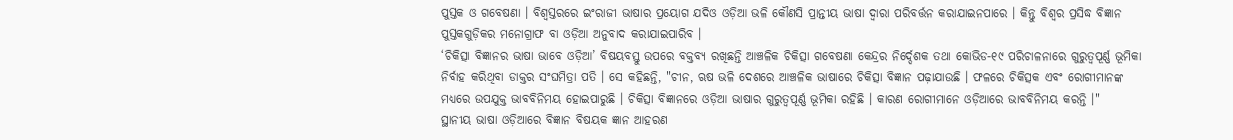ପୁସ୍ତକ ଓ ଗବେଷଣା । ବିଶ୍ୱସ୍ତରରେ ଇଂରାଜୀ ଭାଷାର ପ୍ରୟୋଗ ଯଦିଓ ଓଡ଼ିଆ ଭଳି କୌଣସି ପ୍ରାନ୍ତୀୟ ଭାଷା ଦ୍ୱାରା ପରିବର୍ତ୍ତନ କରାଯାଇନପାରେ । କିନ୍ତୁ ବିଶ୍ୱର ପ୍ରସିଦ୍ଧ ବିଜ୍ଞାନ ପୁସ୍ତକଗୁଡ଼ିକର ମନୋଗ୍ରାଫ ବା ଓଡ଼ିଆ ଅନୁବାଦ କରାଯାଇପାରିବ ।
‘ଚିକିତ୍ସା ବିଜ୍ଞାନର ଭାଷା ଭାବେ ଓଡ଼ିଆ’ ବିଷୟବସ୍ତୁ ଉପରେ ବକ୍ତବ୍ୟ ରଖିଛନ୍ତି ଆଞ୍ଚଳିକ ଚିକିତ୍ସା ଗବେଷଣା କେନ୍ଦ୍ରର ନିର୍ଦ୍ଦେଶକ ତଥା କୋଭିଡ-୧୯ ପରିଚାଳନାରେ ଗୁରୁତ୍ୱପୂର୍ଣ୍ଣ ଭୂମିକା ନିର୍ବାହ କରିଥିବା ଡାକ୍ତର ସଂଘମିତ୍ରା ପତି । ସେ କହିଛନ୍ତି, "ଚୀନ, ଋଷ ଭଳି ଦେଶରେ ଆଞ୍ଚଳିକ ଭାଷାରେ ଚିକିତ୍ସା ବିଜ୍ଞାନ ପଢ଼ାଯାଉଛି । ଫଳରେ ଚିକିତ୍ସକ ଏବଂ ରୋଗୀମାନଙ୍କ ମଧ୍ୟରେ ଉପଯୁକ୍ତ ଭାବବିନିମୟ ହୋଇପାରୁଛି । ଚିକିତ୍ସା ବିଜ୍ଞାନରେ ଓଡ଼ିଆ ଭାଷାର ଗୁରୁତ୍ୱପୂର୍ଣ୍ଣ ଭୂମିକା ରହିଛି । କାରଣ ରୋଗୀମାନେ ଓଡ଼ିଆରେ ଭାବବିନିମୟ କରନ୍ତି ।"
ସ୍ଥାନୀୟ ଭାଷା ଓଡ଼ିଆରେ ବିଜ୍ଞାନ ବିଷୟକ ଜ୍ଞାନ ଆହରଣ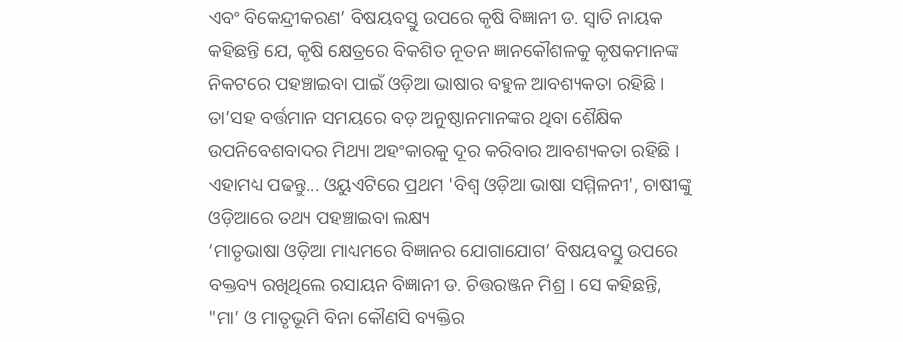ଏବଂ ବିକେନ୍ଦ୍ରୀକରଣ’ ବିଷୟବସ୍ତୁ ଉପରେ କୃଷି ବିଜ୍ଞାନୀ ଡ. ସ୍ୱାତି ନାୟକ କହିଛନ୍ତି ଯେ, କୃଷି କ୍ଷେତ୍ରରେ ବିକଶିତ ନୂତନ ଜ୍ଞାନକୌଶଳକୁ କୃଷକମାନଙ୍କ ନିକଟରେ ପହଞ୍ଚାଇବା ପାଇଁ ଓଡ଼ିଆ ଭାଷାର ବହୁଳ ଆବଶ୍ୟକତା ରହିଛି । ତା’ସହ ବର୍ତ୍ତମାନ ସମୟରେ ବଡ଼ ଅନୁଷ୍ଠାନମାନଙ୍କର ଥିବା ଶୈକ୍ଷିକ ଉପନିବେଶବାଦର ମିଥ୍ୟା ଅହଂକାରକୁ ଦୂର କରିବାର ଆବଶ୍ୟକତା ରହିଛି ।
ଏହାମଧ୍ୟ ପଢନ୍ତୁ... ଓୟୁଏଟିରେ ପ୍ରଥମ 'ବିଶ୍ବ ଓଡ଼ିଆ ଭାଷା ସମ୍ମିଳନୀ', ଚାଷୀଙ୍କୁ ଓଡ଼ିଆରେ ତଥ୍ୟ ପହଞ୍ଚାଇବା ଲକ୍ଷ୍ୟ
‘ମାତୃଭାଷା ଓଡ଼ିଆ ମାଧ୍ୟମରେ ବିଜ୍ଞାନର ଯୋଗାଯୋଗ’ ବିଷୟବସ୍ତୁ ଉପରେ ବକ୍ତବ୍ୟ ରଖିଥିଲେ ରସାୟନ ବିଜ୍ଞାନୀ ଡ. ଚିତ୍ତରଞ୍ଜନ ମିଶ୍ର । ସେ କହିଛନ୍ତି, "ମା’ ଓ ମାତୃଭୂମି ବିନା କୌଣସି ବ୍ୟକ୍ତିର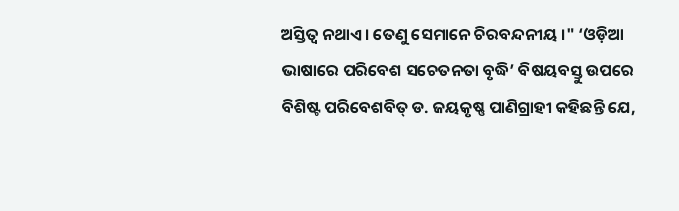ଅସ୍ତିତ୍ୱ ନଥାଏ । ତେଣୁ ସେମାନେ ଚିରବନ୍ଦନୀୟ ।" ‘ଓଡ଼ିଆ ଭାଷାରେ ପରିବେଶ ସଚେତନତା ବୃଦ୍ଧି’ ବିଷୟବସ୍ତୁ ଉପରେ ବିଶିଷ୍ଟ ପରିବେଶବିତ୍ ଡ. ଜୟକୃଷ୍ଣ ପାଣିଗ୍ରାହୀ କହିଛନ୍ତି ଯେ,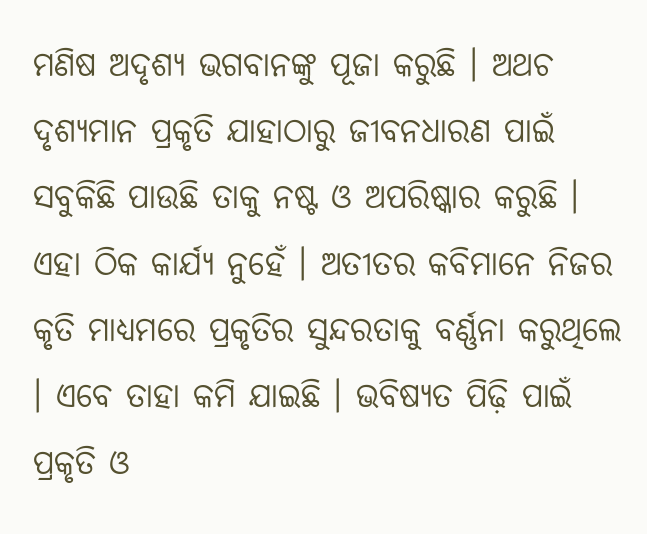ମଣିଷ ଅଦୃଶ୍ୟ ଭଗବାନଙ୍କୁ ପୂଜା କରୁଛି । ଅଥଚ ଦୃଶ୍ୟମାନ ପ୍ରକୃତି ଯାହାଠାରୁ ଜୀବନଧାରଣ ପାଇଁ ସବୁକିଛି ପାଉଛି ତାକୁ ନଷ୍ଟ ଓ ଅପରିଷ୍କାର କରୁଛି । ଏହା ଠିକ କାର୍ଯ୍ୟ ନୁହେଁ । ଅତୀତର କବିମାନେ ନିଜର କୃତି ମାଧ୍ୟମରେ ପ୍ରକୃତିର ସୁନ୍ଦରତାକୁ ବର୍ଣ୍ଣନା କରୁଥିଲେ । ଏବେ ତାହା କମି ଯାଇଛି । ଭବିଷ୍ୟତ ପିଢ଼ି ପାଇଁ ପ୍ରକୃତି ଓ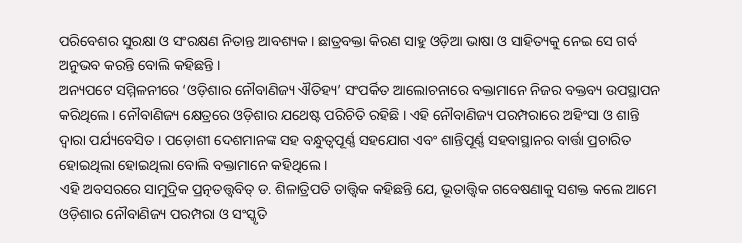ପରିବେଶର ସୁରକ୍ଷା ଓ ସଂରକ୍ଷଣ ନିତାନ୍ତ ଆବଶ୍ୟକ । ଛାତ୍ରବକ୍ତା କିରଣ ସାହୁ ଓଡ଼ିଆ ଭାଷା ଓ ସାହିତ୍ୟକୁ ନେଇ ସେ ଗର୍ବ ଅନୁଭବ କରନ୍ତି ବୋଲି କହିଛନ୍ତି ।
ଅନ୍ୟପଟେ ସମ୍ମିଳନୀରେ ‘ଓଡ଼ିଶାର ନୌବାଣିଜ୍ୟ ଐତିହ୍ୟ’ ସଂପର୍କିତ ଆଲୋଚନାରେ ବକ୍ତାମାନେ ନିଜର ବକ୍ତବ୍ୟ ଉପସ୍ଥାପନ କରିଥିଲେ । ନୌବାଣିଜ୍ୟ କ୍ଷେତ୍ରରେ ଓଡ଼ିଶାର ଯଥେଷ୍ଟ ପରିଚିତି ରହିଛି । ଏହି ନୌବାଣିଜ୍ୟ ପରମ୍ପରାରେ ଅହିଂସା ଓ ଶାନ୍ତି ଦ୍ୱାରା ପର୍ଯ୍ୟବେସିତ । ପଡ଼ୋଶୀ ଦେଶମାନଙ୍କ ସହ ବନ୍ଧୁତ୍ୱପୂର୍ଣ୍ଣ ସହଯୋଗ ଏବଂ ଶାନ୍ତିପୂର୍ଣ୍ଣ ସହବାସ୍ଥାନର ବାର୍ତ୍ତା ପ୍ରଚାରିତ ହୋଇଥିଲା ହୋଇଥିଲା ବୋଲି ବକ୍ତାମାନେ କହିଥିଲେ ।
ଏହି ଅବସରରେ ସାମୁଦ୍ରିକ ପ୍ରତ୍ନତତ୍ତ୍ୱବିତ୍ ଡ. ଶିଳାତ୍ରିପତି ତାତ୍ତ୍ୱିକ କହିଛନ୍ତି ଯେ, ଭୂତାତ୍ତ୍ୱିକ ଗବେଷଣାକୁ ସଶକ୍ତ କଲେ ଆମେ ଓଡ଼ିଶାର ନୌବାଣିଜ୍ୟ ପରମ୍ପରା ଓ ସଂସ୍କୃତି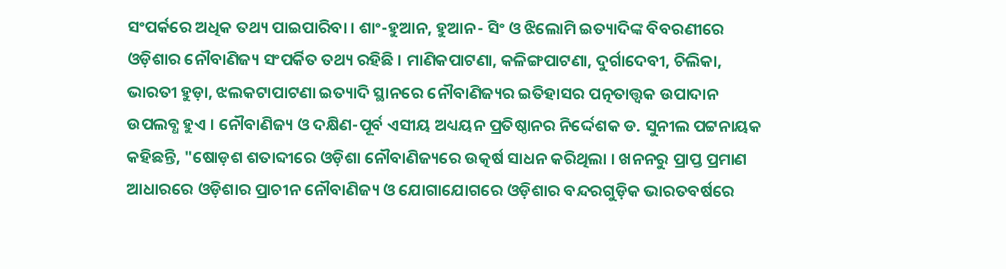ସଂପର୍କରେ ଅଧିକ ତଥ୍ୟ ପାଇପାରିବା । ଶାଂ-ହୁଆନ, ହୁଆନ- ସିଂ ଓ ଝିଲୋମି ଇତ୍ୟାଦିଙ୍କ ବିବରଣୀରେ ଓଡ଼ିଶାର ନୌବାଣିଜ୍ୟ ସଂପର୍କିତ ତଥ୍ୟ ରହିଛି । ମାଣିକପାଟଣା, କଳିଙ୍ଗପାଟଣା, ଦୁର୍ଗାଦେବୀ, ଚିଲିକା, ଭାରତୀ ହୁଡ଼ା, ଝଲକଟାପାଟଣା ଇତ୍ୟାଦି ସ୍ଥାନରେ ନୌବାଣିଜ୍ୟର ଇତିହାସର ପତ୍ନତାତ୍ତ୍ୱକ ଉପାଦାନ ଉପଲବ୍ଧ ହୁଏ । ନୌବାଣିଜ୍ୟ ଓ ଦକ୍ଷିଣ-ପୂର୍ବ ଏସୀୟ ଅଧ୍ୟୟନ ପ୍ରତିଷ୍ଠାନର ନିର୍ଦ୍ଦେଶକ ଡ. ସୁନୀଲ ପଟ୍ଟନାୟକ କହିଛନ୍ତି, "ଷୋଡ଼ଶ ଶତାବ୍ଦୀରେ ଓଡ଼ିଶା ନୌବାଣିଜ୍ୟରେ ଉତ୍କର୍ଷ ସାଧନ କରିଥିଲା । ଖନନରୁ ପ୍ରାପ୍ତ ପ୍ରମାଣ ଆଧାରରେ ଓଡ଼ିଶାର ପ୍ରାଚୀନ ନୌବାଣିଜ୍ୟ ଓ ଯୋଗାଯୋଗରେ ଓଡ଼ିଶାର ବନ୍ଦରଗୁଡ଼ିକ ଭାରତବର୍ଷରେ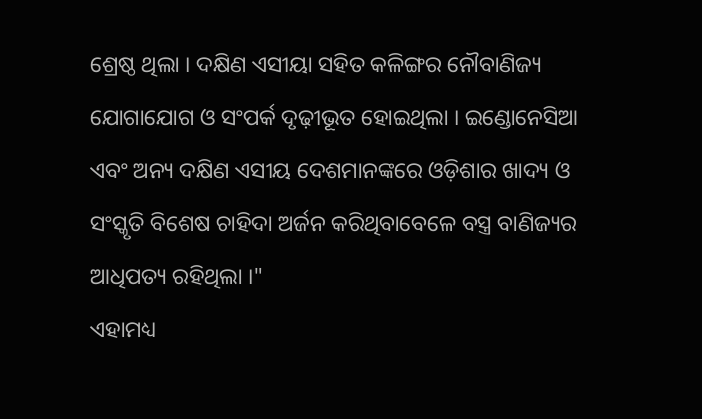ଶ୍ରେଷ୍ଠ ଥିଲା । ଦକ୍ଷିଣ ଏସୀୟା ସହିତ କଳିଙ୍ଗର ନୌବାଣିଜ୍ୟ ଯୋଗାଯୋଗ ଓ ସଂପର୍କ ଦୃଢ଼ୀଭୂତ ହୋଇଥିଲା । ଇଣ୍ଡୋନେସିଆ ଏବଂ ଅନ୍ୟ ଦକ୍ଷିଣ ଏସୀୟ ଦେଶମାନଙ୍କରେ ଓଡ଼ିଶାର ଖାଦ୍ୟ ଓ ସଂସ୍କୃତି ବିଶେଷ ଚାହିଦା ଅର୍ଜନ କରିଥିବାବେଳେ ବସ୍ତ୍ର ବାଣିଜ୍ୟର ଆଧିପତ୍ୟ ରହିଥିଲା ।"
ଏହାମଧ୍ୟ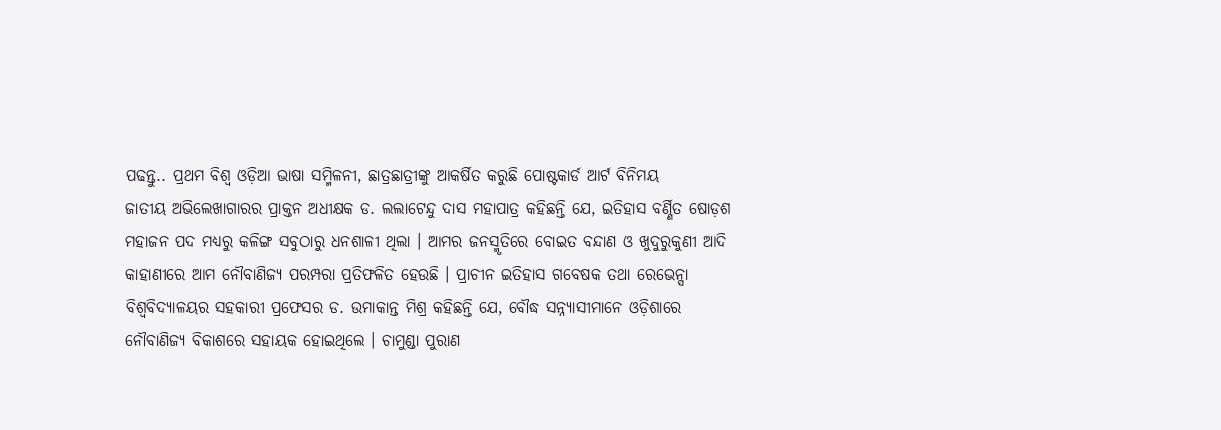ପଢନ୍ତୁ.. ପ୍ରଥମ ବିଶ୍ୱ ଓଡ଼ିଆ ଭାଷା ସମ୍ମିଳନୀ, ଛାତ୍ରଛାତ୍ରୀଙ୍କୁ ଆକର୍ଷିତ କରୁଛି ପୋଷ୍ଟକାର୍ଡ ଆର୍ଟ ବିନିମୟ
ଜାତୀୟ ଅଭିଲେଖାଗାରର ପ୍ରାକ୍ତନ ଅଧୀକ୍ଷକ ଡ. ଲଲାଟେନ୍ଦୁ ଦାସ ମହାପାତ୍ର କହିଛନ୍ତି ଯେ, ଇତିହାସ ବର୍ଣ୍ଣିତ ଷୋଡ଼ଶ ମହାଜନ ପଦ ମଧ୍ୟରୁ କଳିଙ୍ଗ ସବୁଠାରୁ ଧନଶାଳୀ ଥିଲା । ଆମର ଜନସ୍ମୃତିରେ ବୋଇତ ବନ୍ଦାଣ ଓ ଖୁଦୁରୁକୁଣୀ ଆଦି କାହାଣୀରେ ଆମ ନୌବାଣିଜ୍ୟ ପରମ୍ପରା ପ୍ରତିଫଳିତ ହେଉଛି । ପ୍ରାଚୀନ ଇତିହାସ ଗବେଷକ ତଥା ରେଭେନ୍ସା ବିଶ୍ୱବିଦ୍ୟାଳୟର ସହକାରୀ ପ୍ରଫେସର ଡ. ଉମାକାନ୍ତ ମିଶ୍ର କହିଛନ୍ତି ଯେ, ବୌଦ୍ଧ ସନ୍ନ୍ୟାସୀମାନେ ଓଡ଼ିଶାରେ ନୌବାଣିଜ୍ୟ ବିକାଶରେ ସହାୟକ ହୋଇଥିଲେ । ଚାମୁଣ୍ଡା ପୁରାଣ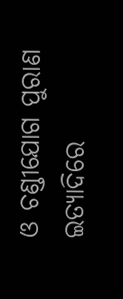ଓ ଚଣ୍ଡୀଯୋଗ ପୁରାଣ ଇତ୍ୟାଦିରେ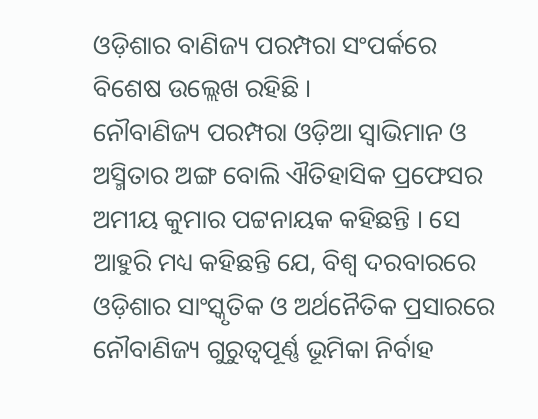ଓଡ଼ିଶାର ବାଣିଜ୍ୟ ପରମ୍ପରା ସଂପର୍କରେ ବିଶେଷ ଉଲ୍ଲେଖ ରହିଛି ।
ନୌବାଣିଜ୍ୟ ପରମ୍ପରା ଓଡ଼ିଆ ସ୍ୱାଭିମାନ ଓ ଅସ୍ମିତାର ଅଙ୍ଗ ବୋଲି ଐତିହାସିକ ପ୍ରଫେସର ଅମୀୟ କୁମାର ପଟ୍ଟନାୟକ କହିଛନ୍ତି । ସେ ଆହୁରି ମଧ୍ୟ କହିଛନ୍ତି ଯେ, ବିଶ୍ୱ ଦରବାରରେ ଓଡ଼ିଶାର ସାଂସ୍କୃତିକ ଓ ଅର୍ଥନୈତିକ ପ୍ରସାରରେ ନୌବାଣିଜ୍ୟ ଗୁରୁତ୍ୱପୂର୍ଣ୍ଣ ଭୂମିକା ନିର୍ବାହ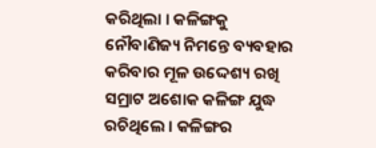କରିଥିଲା । କଳିଙ୍ଗକୁ ନୌବାଣିଜ୍ୟ ନିମନ୍ତେ ବ୍ୟବହାର କରିବାର ମୂଳ ଉଦ୍ଦେଶ୍ୟ ରଖି ସମ୍ରାଟ ଅଶୋକ କଳିଙ୍ଗ ଯୁଦ୍ଧ ରଚିଥିଲେ । କଳିଙ୍ଗର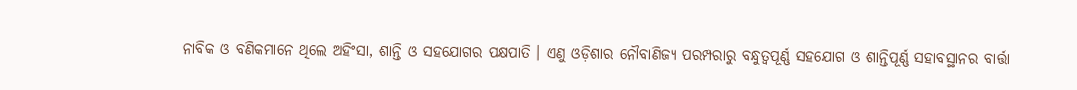ନାବିକ ଓ ବଣିକମାନେ ଥିଲେ ଅହିଂସା, ଶାନ୍ତି ଓ ସହଯୋଗର ପକ୍ଷପାତି । ଏଣୁ ଓଡ଼ିଶାର ନୌବାଣିଜ୍ୟ ପରମ୍ପରାରୁ ବନ୍ଧୁତ୍ୱପୂର୍ଣ୍ଣ ସହଯୋଗ ଓ ଶାନ୍ତିପୂର୍ଣ୍ଣ ସହାବସ୍ଥାନର ବାର୍ତ୍ତା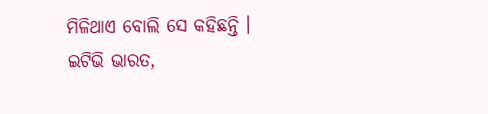ମିଳିଥାଏ ବୋଲି ସେ କହିଛନ୍ତି ।
ଇଟିଭି ଭାରତ,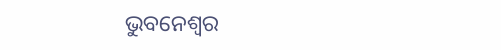ଭୁବନେଶ୍ୱର